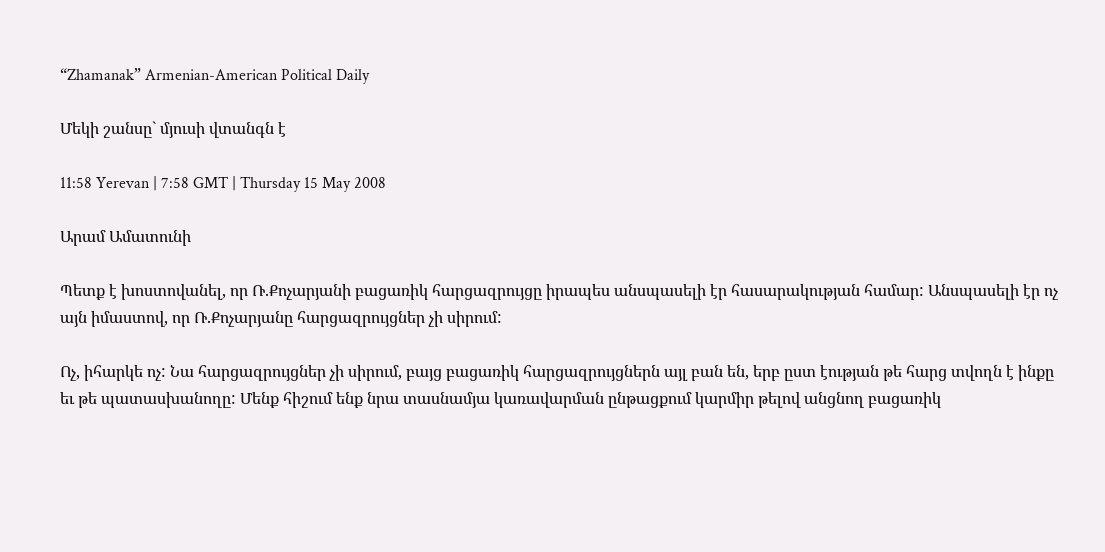“Zhamanak” Armenian-American Political Daily

Մեկի շանսը` մյուսի վտանգն է

11:58 Yerevan | 7:58 GMT | Thursday 15 May 2008

Արամ Ամատունի

Պետք է խոստովանել, որ Ռ.Քոչարյանի բացառիկ հարցազրույցը իրապես անսպասելի էր հասարակության համար: Անսպասելի էր ոչ այն իմաստով, որ Ռ.Քոչարյանը հարցազրույցներ չի սիրում:

Ոչ, իհարկե ոչ: Նա հարցազրույցներ չի սիրում, բայց բացառիկ հարցազրույցներն այլ բան են, երբ ըստ էության թե հարց տվողն է ինքը եւ թե պատասխանողը: Մենք հիշում ենք նրա տասնամյա կառավարման ընթացքում կարմիր թելով անցնող բացառիկ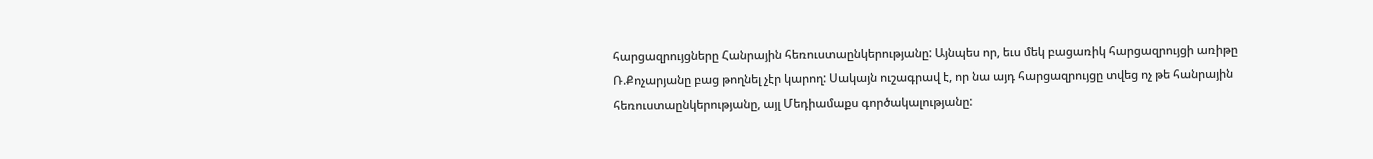հարցազրույցները Հանրային հեռուստաընկերությանը: Այնպես որ, եւս մեկ բացառիկ հարցազրույցի առիթը Ռ.Քոչարյանը բաց թողնել չէր կարող: Սակայն ուշագրավ է, որ նա այդ հարցազրույցը տվեց ոչ թե հանրային հեռուստաընկերությանը, այլ Մեդիամաքս գործակալությանը: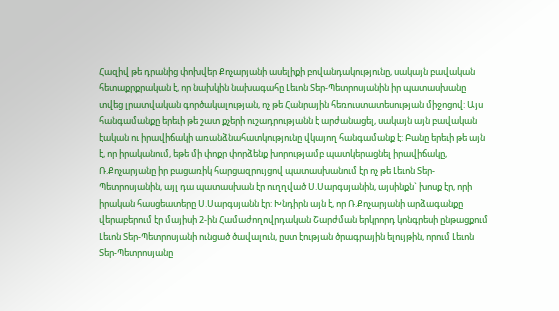Հազիվ թե դրանից փոխվեր Քոչարյանի ասելիքի բովանդակությունը, սակայն բավական հետաքրքրական է, որ նախկին նախագահը Լեւոն Տեր-Պետրոսյանին իր պատասխանը տվեց լրատվական գործակալության, ոչ թե Հանրային հեռուստատեսության միջոցով: Այս հանգամանքը երեւի թե շատ քչերի ուշադրությանն է արժանացել, սակայն այն բավական էական ու իրավիճակի առանձնահատկությունը վկայող հանգամանք է: Բանը երեւի թե այն է, որ իրականում, եթե մի փոքր փորձենք խորությամբ պատկերացնել իրավիճակը, Ռ.Քոչարյանը իր բացառիկ հարցազրույցով պատասխանում էր ոչ թե Լեւոն Տեր-Պետրոսյանին, այլ դա պատասխան էր ուղղված Ս.Սարգսյանին, այսինքն` խոսք էր, որի իրական հասցեատերը Ս.Սարգսյանն էր: Խնդիրն այն է, որ Ռ.Քոչարյանի արձագանքը վերաբերում էր մայիսի 2-ին Համաժողովրդական Շարժման երկրորդ կոնգրեսի ընթացքում Լեւոն Տեր-Պետրոսյանի ունցած ծավալուն, ըստ էության ծրագրային ելույթին, որում Լեւոն Տեր-Պետրոսյանը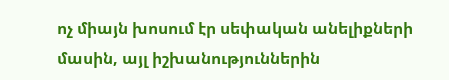ոչ միայն խոսում էր սեփական անելիքների մասին, այլ իշխանություններին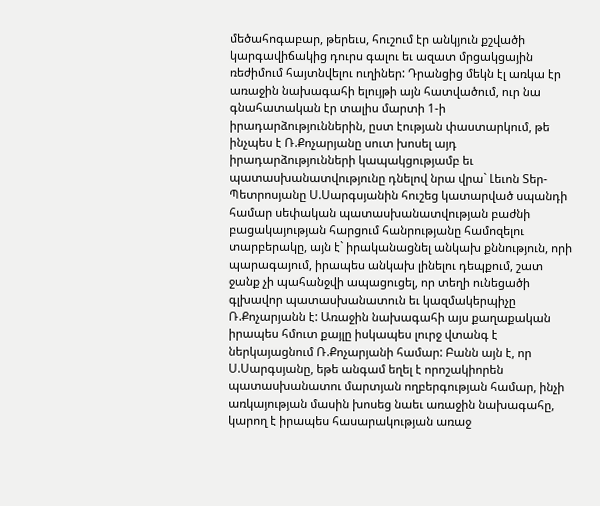մեծահոգաբար, թերեւս, հուշում էր անկյուն քշվածի կարգավիճակից դուրս գալու եւ ազատ մրցակցային ռեժիմում հայտնվելու ուղիներ: Դրանցից մեկն էլ առկա էր առաջին նախագահի ելույթի այն հատվածում, ուր նա գնահատական էր տալիս մարտի 1-ի իրադարձություններին, ըստ էության փաստարկում, թե ինչպես է Ռ.Քոչարյանը սուտ խոսել այդ իրադարձությունների կապակցությամբ եւ պատասխանատվությունը դնելով նրա վրա` Լեւոն Տեր-Պետրոսյանը Ս.Սարգսյանին հուշեց կատարված սպանդի համար սեփական պատասխանատվության բաժնի բացակայության հարցում հանրությանը համոզելու տարբերակը, այն է` իրականացնել անկախ քննություն, որի պարագայում, իրապես անկախ լինելու դեպքում, շատ ջանք չի պահանջվի ապացուցել, որ տեղի ունեցածի գլխավոր պատասխանատուն եւ կազմակերպիչը Ռ.Քոչարյանն է: Առաջին նախագահի այս քաղաքական իրապես հմուտ քայլը իսկապես լուրջ վտանգ է ներկայացնում Ռ.Քոչարյանի համար: Բանն այն է, որ Ս.Սարգսյանը, եթե անգամ եղել է որոշակիորեն պատասխանատու մարտյան ողբերգության համար, ինչի առկայության մասին խոսեց նաեւ առաջին նախագահը, կարող է իրապես հասարակության առաջ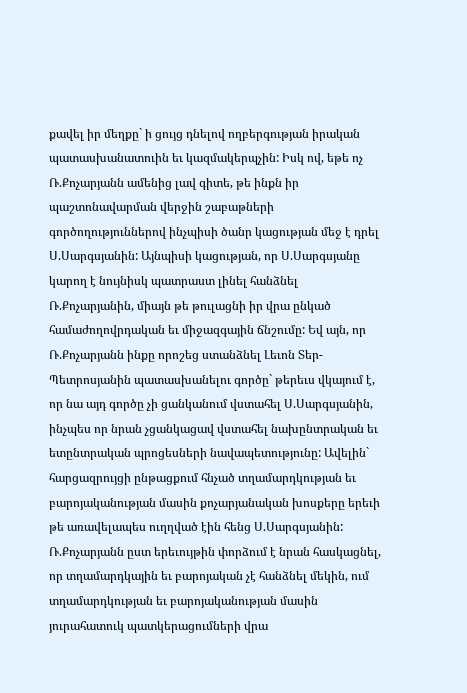քավել իր մեղքը` ի ցույց դնելով ողբերգության իրական պատասխանատուին եւ կազմակերպչին: Իսկ ով, եթե ոչ Ռ.Քոչարյանն ամենից լավ գիտե, թե ինքն իր պաշտոնավարման վերջին շաբաթների գործողություններով ինչպիսի ծանր կացության մեջ է դրել Ս.Սարգսյանին: Այնպիսի կացության, որ Ս.Սարգսյանը կարող է նույնիսկ պատրաստ լինել հանձնել Ռ.Քոչարյանին, միայն թե թուլացնի իր վրա ընկած համաժողովրդական եւ միջազգային ճնշումը: Եվ այն, որ Ռ.Քոչարյանն ինքը որոշեց ստանձնել Լեւոն Տեր-Պետրոսյանին պատասխանելու գործը` թերեւս վկայում է, որ նա այդ գործը չի ցանկանում վստահել Ս.Սարգսյանին, ինչպես որ նրան չցանկացավ վստահել նախընտրական եւ ետընտրական պրոցեսների նավապետությունը: Ավելին` հարցազրույցի ընթացքում հնչած տղամարդկության եւ բարոյականության մասին քոչարյանական խոսքերը երեւի թե առավելապես ուղղված էին հենց Ս.Սարգսյանին: Ռ.Քոչարյանն ըստ երեւույթին փորձում է նրան հասկացնել, որ տղամարդկային եւ բարոյական չէ հանձնել մեկին, ում տղամարդկության եւ բարոյականության մասին յուրահատուկ պատկերացումների վրա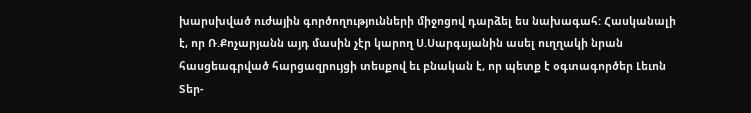խարսխված ուժային գործողությունների միջոցով դարձել ես նախագահ: Հասկանալի է, որ Ռ.Քոչարյանն այդ մասին չէր կարող Ս.Սարգսյանին ասել ուղղակի նրան հասցեագրված հարցազրույցի տեսքով եւ բնական է, որ պետք է օգտագործեր Լեւոն Տեր-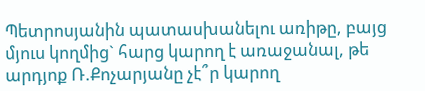Պետրոսյանին պատասխանելու առիթը, բայց մյուս կողմից` հարց կարող է առաջանալ, թե արդյոք Ռ.Քոչարյանը չէ՞ր կարող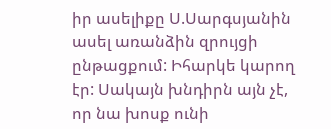իր ասելիքը Ս.Սարգսյանին ասել առանձին զրույցի ընթացքում: Իհարկե կարող էր: Սակայն խնդիրն այն չէ, որ նա խոսք ունի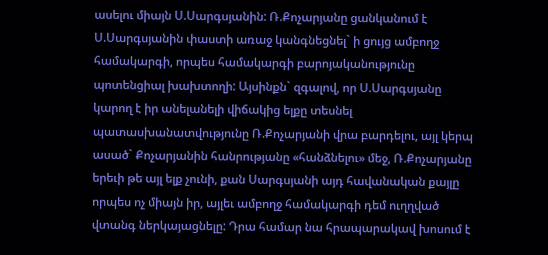ասելու միայն Ս.Սարգսյանին: Ռ.Քոչարյանը ցանկանում է Ս.Սարգսյանին փաստի առաջ կանգնեցնել` ի ցույց ամբողջ համակարգի, որպես համակարգի բարոյականությունը պոտենցիալ խախտողի: Այսինքն` զգալով, որ Ս.Սարգսյանը կարող է իր անելանելի վիճակից ելքը տեսնել պատասխանատվությունը Ռ.Քոչարյանի վրա բարդելու, այլ կերպ ասած` Քոչարյանին հանրությանը «հանձնելու» մեջ, Ռ.Քոչարյանը երեւի թե այլ ելք չունի, քան Սարգսյանի այդ հավանական քայլը որպես ոչ միայն իր, այլեւ ամբողջ համակարգի դեմ ուղղված վտանգ ներկայացնելը: Դրա համար նա հրապարակավ խոսում է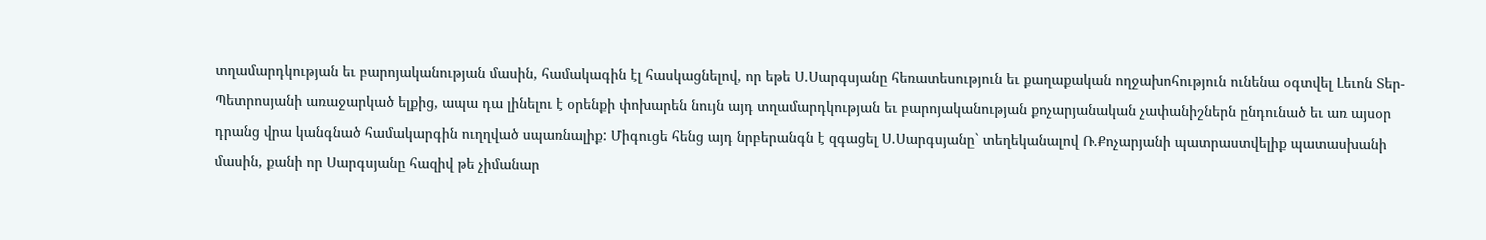տղամարդկության եւ բարոյականության մասին, համակագին էլ հասկացնելով, որ եթե Ս.Սարգսյանը հեռատեսություն եւ քաղաքական ողջախոհություն ունենա օգտվել Լեւոն Տեր-Պետրոսյանի առաջարկած ելքից, ապա դա լինելու է օրենքի փոխարեն նույն այդ տղամարդկության եւ բարոյականության քոչարյանական չափանիշներն ընդունած եւ առ այսօր դրանց վրա կանգնած համակարգին ուղղված սպառնալիք: Միգուցե հենց այդ նրբերանգն է զգացել Ս.Սարգսյանը` տեղեկանալով Ռ.Քոչարյանի պատրաստվելիք պատասխանի մասին, քանի որ Սարգսյանը հազիվ թե չիմանար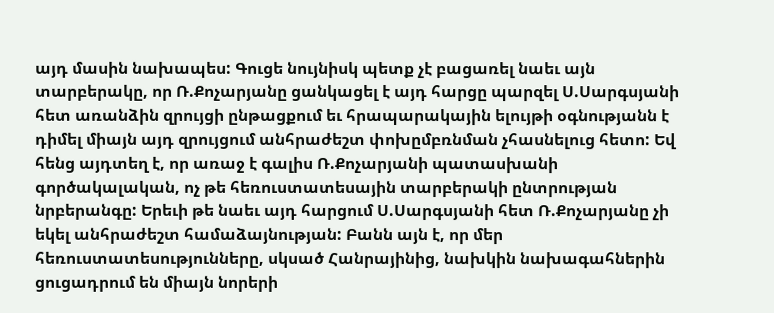այդ մասին նախապես: Գուցե նույնիսկ պետք չէ բացառել նաեւ այն տարբերակը, որ Ռ.Քոչարյանը ցանկացել է այդ հարցը պարզել Ս.Սարգսյանի հետ առանձին զրույցի ընթացքում եւ հրապարակային ելույթի օգնությանն է դիմել միայն այդ զրույցում անհրաժեշտ փոխըմբռնման չհասնելուց հետո: Եվ հենց այդտեղ է, որ առաջ է գալիս Ռ.Քոչարյանի պատասխանի գործակալական, ոչ թե հեռուստատեսային տարբերակի ընտրության նրբերանգը: Երեւի թե նաեւ այդ հարցում Ս.Սարգսյանի հետ Ռ.Քոչարյանը չի եկել անհրաժեշտ համաձայնության: Բանն այն է, որ մեր հեռուստատեսությունները, սկսած Հանրայինից, նախկին նախագահներին ցուցադրում են միայն նորերի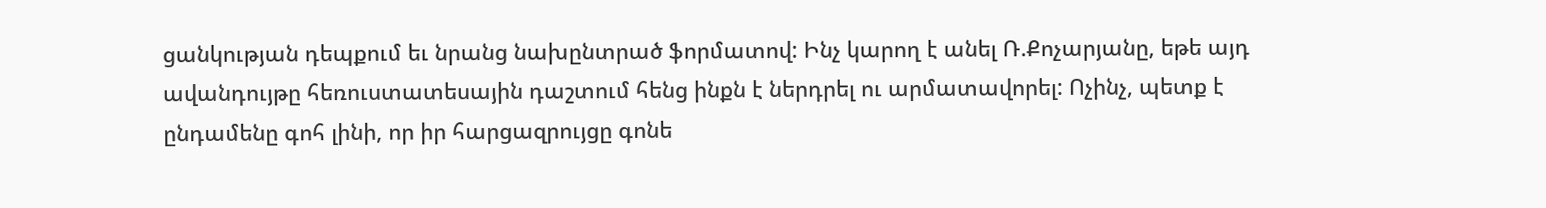ցանկության դեպքում եւ նրանց նախընտրած ֆորմատով: Ինչ կարող է անել Ռ.Քոչարյանը, եթե այդ ավանդույթը հեռուստատեսային դաշտում հենց ինքն է ներդրել ու արմատավորել: Ոչինչ, պետք է ընդամենը գոհ լինի, որ իր հարցազրույցը գոնե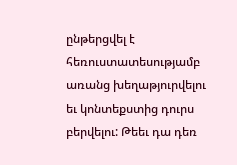ընթերցվել է հեռուստատեսությամբ առանց խեղաթյուրվելու եւ կոնտեքստից դուրս բերվելու: Թեեւ դա դեռ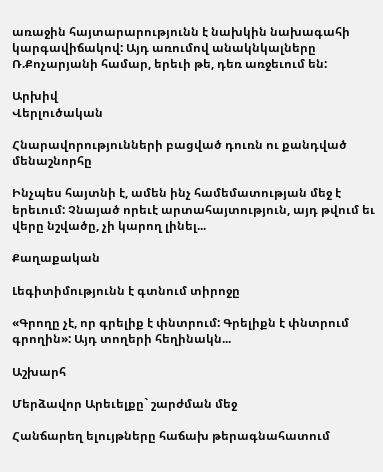առաջին հայտարարությունն է նախկին նախագահի կարգավիճակով: Այդ առումով անակնկալները Ռ.Քոչարյանի համար, երեւի թե, դեռ առջեւում են:

Արխիվ
Վերլուծական

Հնարավորությունների բացված դուռն ու քանդված մենաշնորհը

Ինչպես հայտնի է, ամեն ինչ համեմատության մեջ է երեւում: Չնայած որեւէ արտահայտություն, այդ թվում եւ վերը նշվածը, չի կարող լինել...

Քաղաքական

Լեգիտիմությունն է գտնում տիրոջը

«Գրողը չէ, որ գրելիք է փնտրում: Գրելիքն է փնտրում գրողին»: Այդ տողերի հեղինակն...

Աշխարհ

Մերձավոր Արեւելքը` շարժման մեջ

Հանճարեղ ելույթները հաճախ թերագնահատում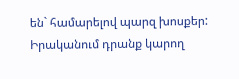են` համարելով պարզ խոսքեր: Իրականում դրանք կարող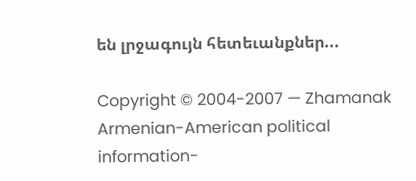են լրջագույն հետեւանքներ...

Copyright © 2004-2007 — Zhamanak Armenian-American political information-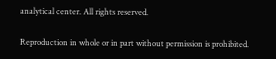analytical center. All rights reserved.

Reproduction in whole or in part without permission is prohibited.